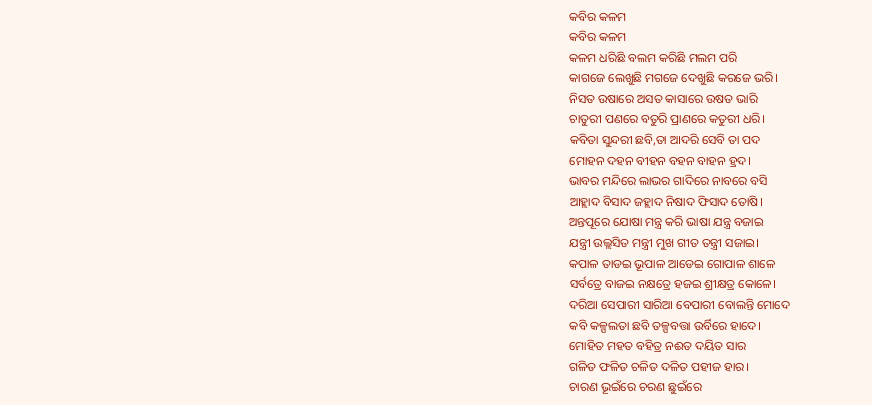କବିର କଳମ
କବିର କଳମ
କଳମ ଧରିଛି ବଲମ କରିଛି ମଲମ ପରି
କାଗଜେ ଲେଖୁଛି ମଗଜେ ଦେଖୁଛି କରଜେ ଭରି।
ନିସତ ଉଷାରେ ଅସତ କାସାରେ ଉଷତ ଭାରି
ଚାତୁରୀ ପଣରେ ବତୁରି ପ୍ରାଣରେ କତୁରୀ ଧରି।
କବିତା ସୁନ୍ଦରୀ ଛବି,ତା ଆଦରି ସେବି ତା ପଦ
ମୋହନ ଦହନ ବୀହନ ବହନ ବାହନ ହ୍ରଦ।
ଭାବର ମନ୍ଦିରେ ଲାଭର ଗାଦିରେ ନାବରେ ବସି
ଆହ୍ଲାଦ ବିସାଦ ଜହ୍ଲାଦ ନିଷାଦ ଫିସାଦ ତୋଷି।
ଅନ୍ତପୂରେ ଯୋଷା ମନ୍ତ୍ର କରି ଭାଷା ଯନ୍ତ୍ର ବଜାଇ
ଯନ୍ତ୍ରୀ ଉଲ୍ଲସିତ ମନ୍ତ୍ରୀ ମୁଖ ଗୀତ ତନ୍ତ୍ରୀ ସଜାଇ।
କପାଳ ତାଡଇ ଭୂପାଳ ଆଡେଇ ଗୋପାଳ ଶାଳେ
ସର୍ବତ୍ରେ ବାଜଇ ନକ୍ଷତ୍ରେ ହଜଇ ଶ୍ରୀକ୍ଷତ୍ର କୋଳେ।
ଦରିଆ ସେପାରୀ ସାରିଆ ବେପାରୀ ବୋଲନ୍ତି ମୋଦେ
କବି କଳ୍ପଲତା ଛବି ତଳ୍ପବତ୍ତା ଉର୍ବିରେ ହାଦେ।
ମୋହିତ ମହତ ବହିତ୍ର ନଈତ ଦୟିତ ସାର
ଗଳିତ ଫଳିତ ଚଳିତ ଦଳିତ ପହୀଜ ହାର।
ଚାରଣ ଭୂଇଁରେ ଚରଣ ଛୁଇଁରେ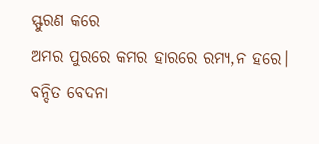ସ୍ଫୁରଣ କରେ
ଅମର ପୁରରେ କମର ହାରରେ ରମ୍ୟ,ନ ହରେ।
ବନ୍ଦିତ ବେଦନା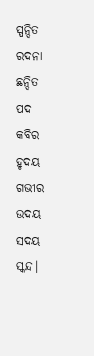ସ୍ପନ୍ଦିତ ରଦନା ଛନ୍ଦିତ ପଦ
କବିର ହୃଦୟ ଗଭୀର ଉଦୟ ସଦୟ ସ୍କନ୍ଦ।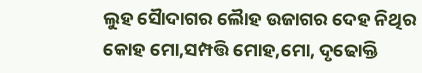ଲୁହ ସୈାଦାଗର ଲୈାହ ଉଜାଗର ଦେହ ନିଥିର
କୋହ ମୋ,ସମ୍ପତ୍ତି ମୋହ,ମୋ, ଦୃଢୋକ୍ତି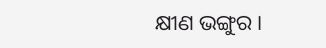କ୍ଷୀଣ ଭଙ୍ଗୁର।